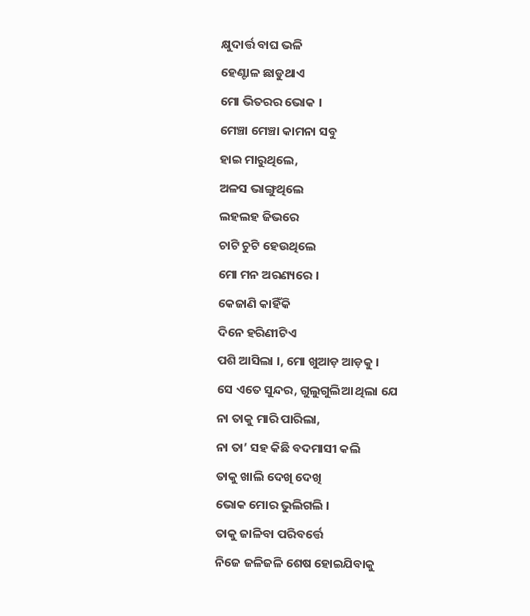କ୍ଷୁଦାର୍ତ୍ତ ବାଘ ଭଳି
ହେଣ୍ଟାଳ ଛାଡୁଥାଏ
ମୋ ଭିତରର ଭୋକ ।
ମେଞ୍ଚା ମେଞ୍ଚା କାମନା ସବୁ
ହାଇ ମାରୁଥିଲେ,
ଅଳସ ଭାଙ୍ଗୁଥିଲେ
ଲହଲହ ଜିଭରେ
ଚାଟି ଚୁଟି ହେଉଥିଲେ
ମୋ ମନ ଅରଣ୍ୟରେ ।
କେଜାଣି କାହିଁକି
ଦିନେ ହରିଣୀଟିଏ
ପଶି ଆସିଲା ।, ମୋ ଖୁଆଡ଼ ଆଡ଼କୁ ।
ସେ ଏତେ ସୁନ୍ଦର, ଗୁଲୁଗୁଲିଆ ଥିଲା ଯେ
ନା ତାକୁ ମାରି ପାରିଲା,
ନା ତା’ ସହ କିଛି ବଦମାସୀ କଲି
ତାକୁ ଖାଲି ଦେଖି ଦେଖି
ଭୋକ ମୋର ଭୁଲିଗଲି ।
ତାକୁ ଜାଳିବା ପରିବର୍ତ୍ତେ
ନିଜେ ଜଳିଜଳି ଶେଷ ହୋଇଯିବାକୁ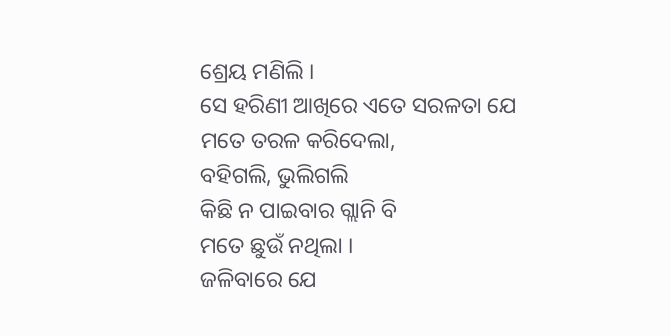ଶ୍ରେୟ ମଣିଲି ।
ସେ ହରିଣୀ ଆଖିରେ ଏତେ ସରଳତା ଯେ
ମତେ ତରଳ କରିଦେଲା,
ବହିଗଲି, ଭୁଲିଗଲି
କିଛି ନ ପାଇବାର ଗ୍ଲାନି ବି
ମତେ ଛୁଉଁ ନଥିଲା ।
ଜଳିବାରେ ଯେ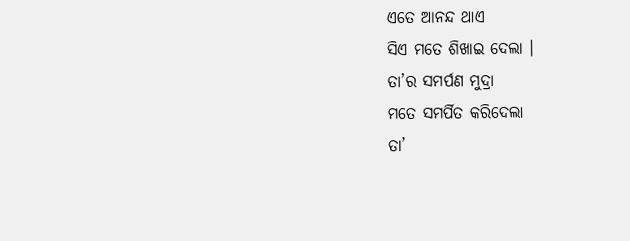ଏତେ ଆନନ୍ଦ ଥାଏ
ସିଏ ମତେ ଶିଖାଇ ଦେଲା ।
ତା’ର ସମର୍ପଣ ମୁଦ୍ରା
ମତେ ସମର୍ପିତ କରିଦେଲା
ତା’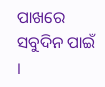ପାଖରେ ସବୁଦିନ ପାଇଁ ।